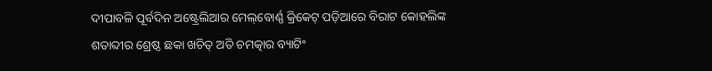ଦୀପାବଳି ପୂର୍ବଦିନ ଅଷ୍ଟ୍ରେଲିଆର ମେଲ୍‌ବୋର୍ଣ୍ଣ କ୍ରିକେଟ୍‌ ପଡ଼ିଆରେ ବିରାଟ କୋହଲିଙ୍କ ଶତାବ୍ଦୀର ଶ୍ରେଷ୍ଠ ଛକା ଖଚିତ୍‌ ଅତି ଚମତ୍କାର ବ୍ୟାଟିଂ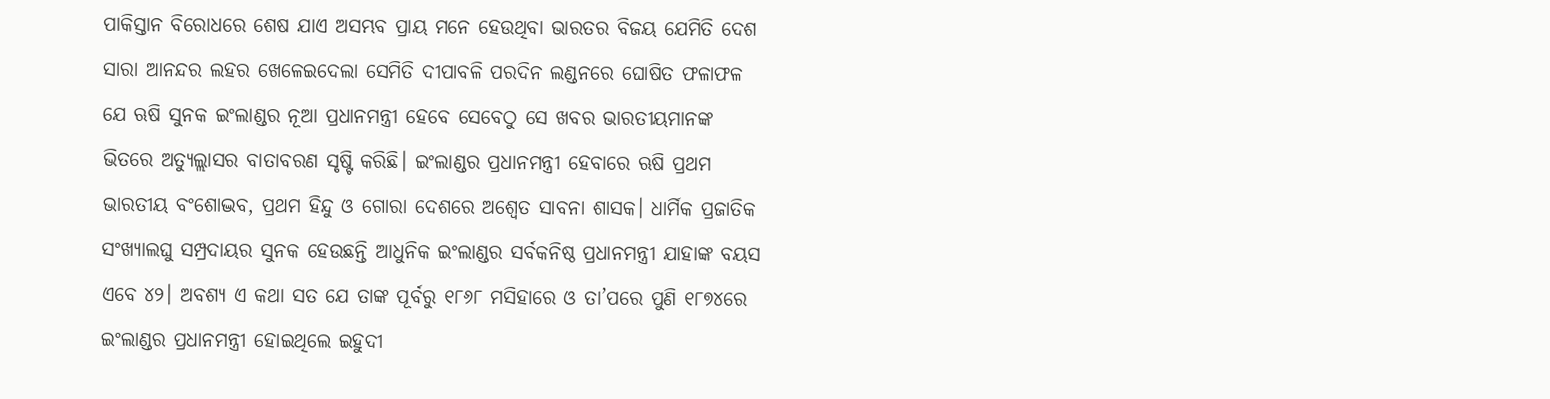ପାକିସ୍ତାନ ବିରୋଧରେ ଶେଷ ଯାଏ ଅସମ୍ଭବ ପ୍ରାୟ ମନେ ହେଉଥିବା ଭାରତର ବିଜୟ ଯେମିତି ଦେଶ ସାରା ଆନନ୍ଦର ଲହର ଖେଳେଇଦେଲା ସେମିତି ଦୀପାବଳି ପରଦିନ ଲଣ୍ଡ‌ନରେ ଘୋଷିତ ଫଳାଫଳ ଯେ ଋଷି ସୁନକ ଇଂଲାଣ୍ଡର ନୂଆ ପ୍ରଧାନମନ୍ତ୍ରୀ ହେବେ ସେବେଠୁ ସେ ଖବର ଭାରତୀୟମାନଙ୍କ ଭିତରେ ଅତ୍ୟୁଲ୍ଲାସର ବାତାବରଣ ସୃଷ୍ଟି କରିଛି। ଇଂଲାଣ୍ଡର ପ୍ରଧାନମନ୍ତ୍ରୀ ହେବାରେ ଋଷି ପ୍ରଥମ ଭାରତୀୟ ବଂଶୋଦ୍ଭବ, ପ୍ରଥମ ହିନ୍ଦୁ ଓ ଗୋରା ଦେଶରେ ଅଶ୍ବେତ ସାବନା ଶାସକ। ଧାର୍ମିକ ପ୍ରଜାତିକ ସଂଖ୍ୟାଲଘୁ ସମ୍ପ୍ରଦାୟର ସୁନକ ହେଉଛନ୍ତି ଆଧୁନିକ ଇଂଲାଣ୍ଡର ସର୍ବକନିଷ୍ଠ ପ୍ରଧାନମନ୍ତ୍ରୀ ଯାହାଙ୍କ ବୟସ ଏବେ ୪୨। ଅବଶ୍ୟ ଏ କଥା ସତ ଯେ ତାଙ୍କ ପୂର୍ବରୁ ୧୮୬୮ ମସିହାରେ ଓ ତା’ପରେ ପୁଣି ୧୮୭୪ରେ ଇଂଲାଣ୍ଡର ପ୍ରଧାନମନ୍ତ୍ରୀ ହୋଇଥିଲେ ଇହୁଦୀ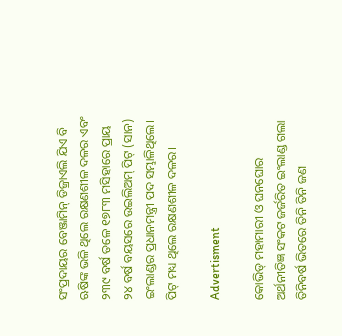ସଂପ୍ରଦାୟର ବେଞ୍ଜାମିନ୍‌ ଡିଜ୍ରାଏଲି ଯିଏ ବି ଋଷିଙ୍କ ଭଳି ଥିଲେ ରକ୍ଷଣଶୀଳ ଦଳର ଏବଂ ୨୩୯ ବର୍ଷ ତଳେ ୧୭୮୩ ମସିହାରେ ପ୍ରାୟ ୨୪ ବର୍ଷ ବୟସରେ ଉଇଲିଅମ୍‌ ପିଟ୍‌ (ସାନ) ଇଂଲାଣ୍ଡର ପ୍ରଧାନମନ୍ତ୍ରୀ ପଦ ସମ୍ଭାଳିଥିଲେ। ପିଟ୍‌ ମଧ୍ୟ ଥିଲେ ରକ୍ଷଣଶୀଳ ଦଳର।

Advertisment

କୋଭିଡ୍‌ ମହାମାରୀ ଓ ଘନଘୋର ଅର୍ଥନୀତିଜ୍ଞ ସଂକଟ ଜର୍ଜରିତ ଇଂଲାଣ୍ଡ ଗଲା ତିନିବର୍ଷ ଭିତରେ ତିନି ତିନି ଜଣ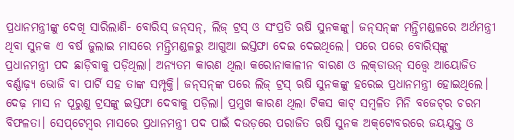ପ୍ରଧାନମନ୍ତ୍ରୀଙ୍କୁ ଦେଖି ସାରିଲାଣି- ବୋରିସ୍‌ ଜନ୍‌ସନ୍‌, ଲିଜ୍‌ ଟ୍ରସ୍‌ ଓ ସଂପ୍ରତି ଋଷି ସୁନକଙ୍କୁ। ଜନ୍‌ସନ୍‌ଙ୍କ ମନ୍ତ୍ରିମଣ୍ଡଳରେ ଅର୍ଥମନ୍ତ୍ରୀ ଥିବା ସୁନକ ଏ ବର୍ଷ ଜୁଲାଇ ମାସରେ ମନ୍ତ୍ରିମଣ୍ଡଳରୁ ଆଗୁଆ ଇସ୍ତଫା ଦେଇ ଦେଇଥିଲେ। ପରେ ପରେ ବୋରିସ୍‌ଙ୍କୁ ପ୍ରଧାନମନ୍ତ୍ରୀ ପଦ ଛାଡ଼ିବାକୁ ପଡ଼ିଥିଲା। ଅନ୍ୟତମ କାରଣ ଥିଲା କରୋନାକାଳୀନ ବାରଣ ଓ ଲକ୍‌ଡାଉନ୍‌ ସତ୍ତ୍ବେ ଆୟୋଜିତ ବର୍ଣ୍ଣାଢ଼୍ୟ ଭୋଜି ବା ପାର୍ଟି ସହ ତାଙ୍କ ସମ୍ପୃକ୍ତି। ଜନ୍‌ସନ୍‌ଙ୍କ ପରେ ଲିଜ୍‌ ଟ୍ରସ୍‌ ଋ‌ଷି ସୁନକଙ୍କୁ ହରେଇ ପ୍ରଧାନମନ୍ତ୍ରୀ ହୋଇଥିଲେ। ଦେଢ଼ ମାସ ନ ପୂରୁଣୁ ଟ୍ରସଙ୍କୁ ଇସ୍ତଫା ଦେବାକୁ ପଡ଼ିଲା। ପ୍ରମୁଖ କାରଣ ଥିଲା ଟିକସ କାଟ୍‌ ସମ୍ବଳିତ ମିନି ବଜେଟ୍‌ର ଚରମ ବିଫଳତା। ସେପ୍‌ଟେମ୍ବର ମାସରେ ପ୍ରଧାନମନ୍ତ୍ରୀ ପଦ ପାଇଁ ଦଉଡ଼ରେ ପରାଜିତ ଋଷି ସୁନକ ଅକ୍‌ଟୋବରରେ ଜୟଯୁକ୍ତ ଓ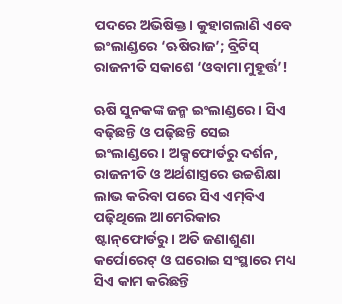ପଦରେ ଅଭିଷିକ୍ତ। କୁହାଗଲାଣି ଏବେ ଇଂଲାଣ୍ଡରେ ‘ଋଷିରାଜ’; ବ୍ରିଟିସ୍‌ ରାଜନୀତି ସକାଶେ ‘ଓବାମା ମୁହୂର୍ତ୍ତ’!

ଋଷି ସୁନକଙ୍କ ଜନ୍ମ ଇଂଲାଣ୍ଡରେ। ସିଏ ବଢ଼ିଛନ୍ତି ଓ ପଢ଼ିଛନ୍ତି ସେଇ ଇଂଲାଣ୍ଡରେ। ଅକ୍ସଫୋର୍ଡରୁ ଦର୍ଶନ, ରାଜନୀତି ଓ ଅର୍ଥଶାସ୍ତ୍ରରେ ଉଚ୍ଚଶିକ୍ଷା ଲାଭ କରିବା ପରେ ସିଏ ଏମ୍‌ବିଏ ପଢ଼ିଥିଲେ ଆମେରିକାର ଷ୍ଟାନ୍‌ଫୋର୍ଡରୁ। ଅତି ଜଣାଶୁଣା କର୍ପୋରେଟ୍‌ ଓ ଘରୋଇ ସଂସ୍ଥାରେ ମଧ୍ୟ ସିଏ କାମ କରିଛନ୍ତି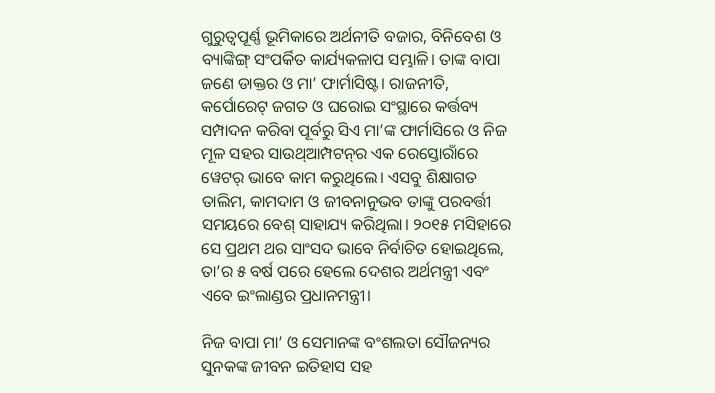ଗୁରୁତ୍ବପୂର୍ଣ୍ଣ ଭୂମିକାରେ ଅର୍ଥନୀତି ବଜାର, ବିନିବେଶ ଓ ବ୍ୟାଙ୍କିଙ୍ଗ୍‌ ସଂପର୍କିତ କାର୍ଯ୍ୟକଳାପ ସମ୍ଭାଳି। ତାଙ୍କ ବାପା ଜଣେ ଡାକ୍ତର ଓ ମା’ ଫାର୍ମାସିଷ୍ଟ। ରାଜନୀତି, କର୍ପୋରେଟ୍‌ ଜଗତ ଓ ଘରୋଇ ସଂସ୍ଥାରେ କର୍ତ୍ତବ୍ୟ ସମ୍ପାଦନ କରିବା ପୂର୍ବରୁ ସିଏ ମା’ଙ୍କ ଫାର୍ମାସିରେ ଓ ନିଜ ମୂଳ ସହର ସାଉଥ୍‌ଆମ୍ପଟନ୍‌ର ଏକ ରେସ୍ତୋରାଁରେ ୱେଟର୍‌ ଭାବେ କାମ କରୁଥିଲେ। ଏସବୁ ଶିକ୍ଷାଗତ ତାଲିମ, କାମଦାମ ଓ ଜୀବନାନୁଭବ ତାଙ୍କୁ ପରବର୍ତ୍ତୀ ସମୟରେ ବେଶ୍‌ ସାହାଯ୍ୟ କରିଥିଲା। ୨୦୧୫ ମସିହାରେ ସେ ପ୍ରଥମ ଥର ସାଂସଦ ଭାବେ ନିର୍ବାଚିତ ହୋଇଥିଲେ, ତା’ର ୫ ବର୍ଷ ପରେ ହେଲେ ଦେଶର ଅର୍ଥମନ୍ତ୍ରୀ ଏବଂ ଏବେ ଇଂଲାଣ୍ଡର ପ୍ରଧାନମନ୍ତ୍ରୀ।

ନିଜ ବାପା ମା’ ଓ ସେମାନଙ୍କ ବଂଶଲତା ସୌଜନ୍ୟର ସୁନକଙ୍କ ଜୀବନ ଇତିହାସ ସହ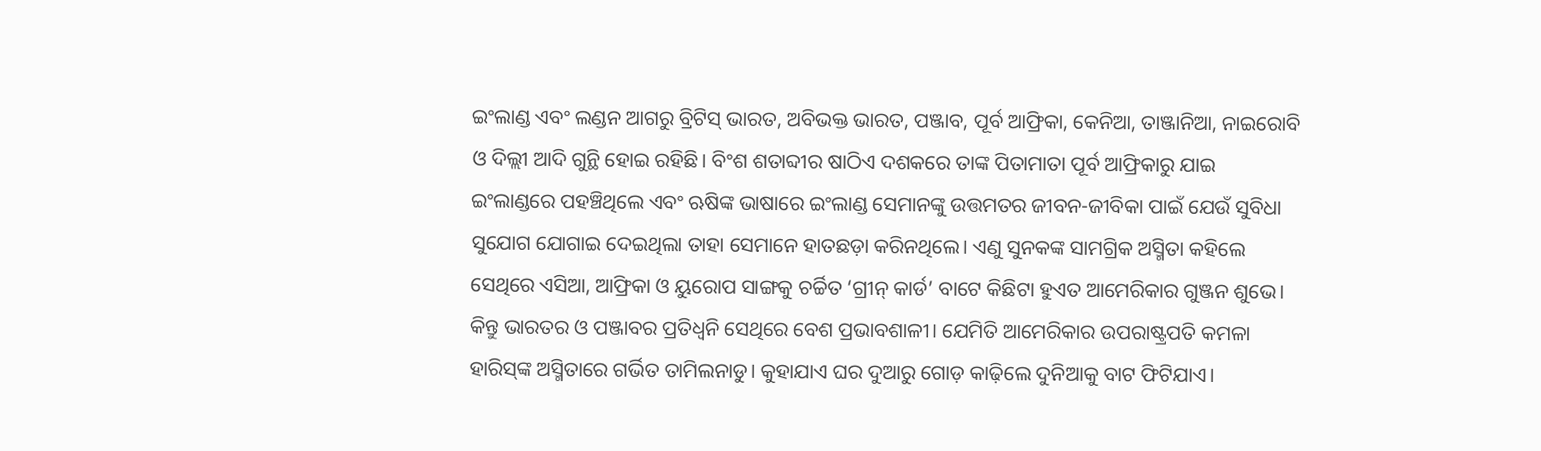ଇଂଲାଣ୍ଡ ଏବଂ ଲଣ୍ଡନ ଆଗରୁ ବ୍ରିଟିସ୍‌ ଭାରତ, ଅବିଭକ୍ତ ଭାରତ, ପଞ୍ଜାବ, ପୂର୍ବ ଆଫ୍ରିକା, କେନିଆ, ତାଞ୍ଜାନିଆ, ନାଇରୋବି ଓ ଦିଲ୍ଲୀ ଆଦି ଗୁନ୍ଥି ହୋଇ ରହିଛି। ବିଂଶ ଶତାବ୍ଦୀର ଷାଠିଏ ଦଶକରେ ତାଙ୍କ ପିତାମାତା ପୂର୍ବ ଆଫ୍ରିକାରୁ ଯାଇ ଇଂଲାଣ୍ଡରେ ପହଞ୍ଚିଥିଲେ ଏବଂ ଋଷିଙ୍କ ଭାଷାରେ ଇଂଲାଣ୍ଡ ସେମାନଙ୍କୁ ଉତ୍ତମତର ଜୀବନ-ଜୀବିକା ପାଇଁ ଯେଉଁ ସୁବିଧା ସୁଯୋଗ ଯୋଗାଇ ଦେଇଥିଲା ତାହା ସେମାନେ ହାତଛଡ଼ା ‌କରିନଥିଲେ। ଏଣୁ ସୁନକଙ୍କ ସାମଗ୍ରିକ ଅସ୍ମିତା କହିଲେ ସେଥିରେ ଏସିଆ, ଆଫ୍ରିକା ଓ ୟୁରୋପ ସାଙ୍ଗକୁ ଚର୍ଚ୍ଚିତ ‘ଗ୍ରୀନ୍‌ କାର୍ଡ’ ବାଟେ କିଛିଟା ହୁଏତ ଆମେରିକାର ଗୁଞ୍ଜନ ଶୁଭେ। କିନ୍ତୁ ଭାରତର ଓ ପଞ୍ଜାବର ପ୍ରତିଧ୍ବନି ସେଥିରେ ବେଶ ପ୍ରଭାବଶାଳୀ। ଯେମିତି ଆମେରିକାର ଉପରାଷ୍ଟ୍ରପତି କମଳା ହାରିସ୍‌ଙ୍କ ଅସ୍ମିତାରେ ଗର୍ଭିତ ତାମିଲନାଡୁ। କୁହାଯାଏ ଘର ଦୁଆରୁ ଗୋଡ଼ କାଢ଼ିଲେ ଦୁନିଆକୁ ବାଟ ଫିଟିଯାଏ।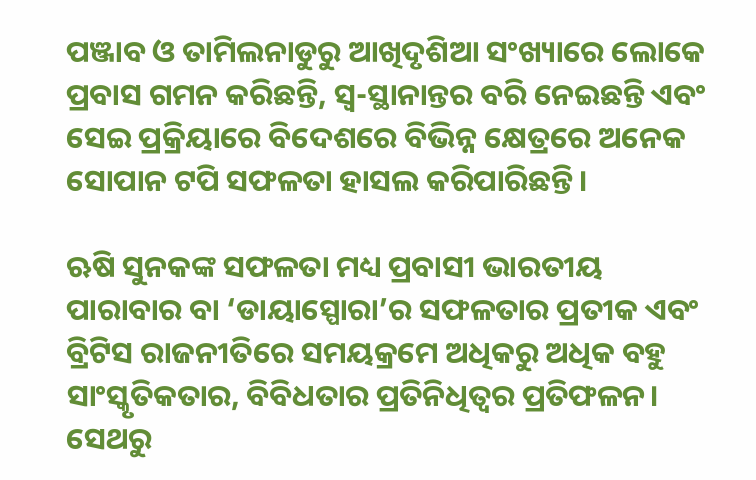ପଞ୍ଜାବ ଓ ତାମିଲନାଡୁରୁ ଆଖିଦୃଶିଆ ସଂଖ୍ୟାରେ ଲୋକେ ପ୍ରବାସ ଗମନ କରିଛନ୍ତି, ସ୍ବ-ସ୍ଥାନାନ୍ତର ବରି ନେଇଛନ୍ତି ଏବଂ ସେଇ ପ୍ରକ୍ରିୟାରେ ବିଦେଶରେ ବିଭିନ୍ନ କ୍ଷେତ୍ରରେ ଅନେକ ସୋପାନ ଟପି ସଫଳତା ହାସଲ କରିପାରିଛନ୍ତି।

ଋଷି ସୁନକଙ୍କ ସଫଳତା ମଧ୍ୟ ପ୍ରବାସୀ ଭାରତୀୟ ପାରାବାର ବା ‘ଡାୟାସ୍ପୋରା’ର ସଫଳତାର ପ୍ରତୀକ ଏବଂ ବ୍ରିଟିସ ରାଜନୀତିରେ ସମୟକ୍ରମେ ଅଧିକରୁ ଅଧିକ ବହୁ ସାଂସ୍କୃତିକତାର, ବିବିଧତାର ପ୍ରତିନିଧିତ୍ବର ପ୍ରତିଫଳନ। ସେଥରୁ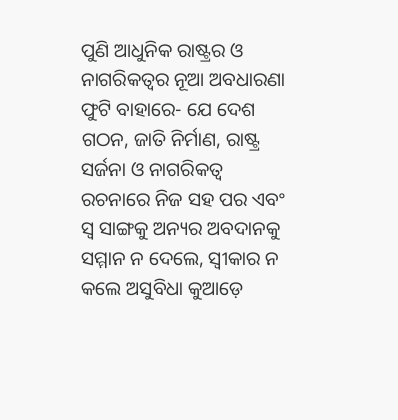ପୁଣି ଆଧୁନିକ ରାଷ୍ଟ୍ରର ଓ ନାଗରିକତ୍ବର ନୂଆ ଅବଧାରଣା ଫୁଟି ବାହାରେ- ଯେ ଦେଶ ଗଠନ, ଜାତି ନିର୍ମାଣ, ରାଷ୍ଟ୍ର ସର୍ଜନା ଓ ନାଗରିକତ୍ବ ରଚନାରେ ନିଜ ସହ ପର ଏବଂ ସ୍ବ ସାଙ୍ଗକୁ ଅନ୍ୟର ଅବଦାନକୁ ସମ୍ମାନ ନ ଦେଲେ, ସ୍ବୀକାର ନ କଲେ ଅସୁବିଧା କୁଆଡ଼େ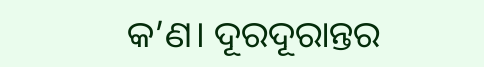କ’ଣ। ଦୂରଦୂରାନ୍ତର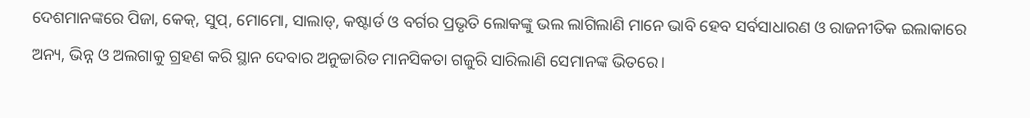ଦେଶମାନଙ୍କରେ ପିଜା, କେକ୍‌, ସୁପ୍‌, ମୋମୋ, ସାଲାଡ୍‌, କଷ୍ଟାର୍ଡ ଓ ବର୍ଗର ପ୍ରଭୃତି ଲୋକଙ୍କୁ ଭଲ ଲାଗିଲାଣି ମାନେ ଭାବି ହେବ ସର୍ବସାଧାରଣ ଓ ରାଜନୀତିକ ଇଲାକାରେ ଅନ୍ୟ, ଭିନ୍ନ ଓ ଅଲଗାକୁ ଗ୍ରହଣ କରି ସ୍ଥାନ ଦେବାର ଅନୁଚ୍ଚାରିତ ମାନସିକତା ଗଜୁରି ସାରିଲାଣି ସେମାନଙ୍କ ଭିତରେ।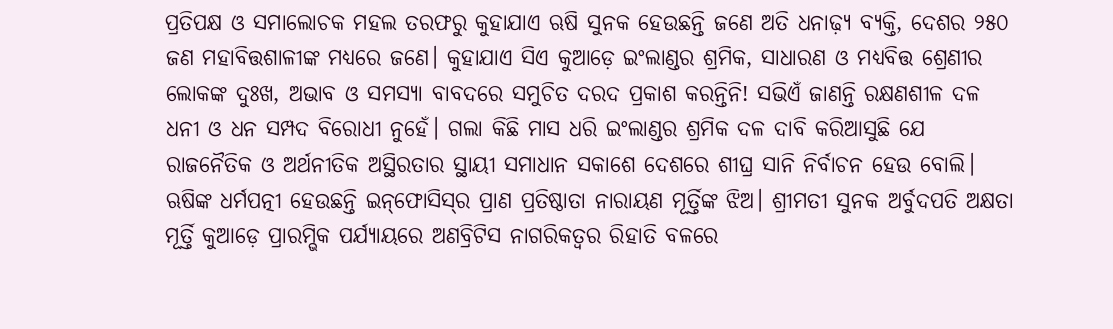ପ୍ରତିପକ୍ଷ ଓ ସମାଲୋଚକ ମହଲ ତରଫରୁ କୁହାଯାଏ ଋଷି ସୁନକ ହେଉଛନ୍ତି ଜଣେ ଅତି ଧନାଢ଼୍ୟ ବ୍ୟକ୍ତି, ଦେଶର ୨୫୦ ଜଣ ମହାବିତ୍ତଶାଳୀଙ୍କ ମଧ୍ୟରେ ଜଣେ। କୁହାଯାଏ ସିଏ କୁଆଡ଼େ ଇଂଲାଣ୍ଡର ଶ୍ରମିକ, ସାଧାରଣ ଓ ମଧ୍ୟବିତ୍ତ ଶ୍ରେଣୀର ଲୋକଙ୍କ ଦୁଃଖ, ଅଭାବ ଓ ସମସ୍ୟା ବାବଦରେ ସମୁଚିତ ‌ଦରଦ ପ୍ରକାଶ କରନ୍ତିନି! ସଭିଏଁ ଜାଣନ୍ତି ରକ୍ଷଣଶୀଳ ଦଳ ଧନୀ ଓ ଧନ ସମ୍ପଦ ବିରୋଧୀ ନୁହେଁ। ଗଲା କିଛି ମାସ ଧରି ଇଂଲାଣ୍ଡର ଶ୍ରମିକ ଦଳ ଦାବି କରିଆସୁଛି ଯେ ରାଜନୈତିକ ଓ ଅର୍ଥନୀତିକ ଅସ୍ଥିରତାର ସ୍ଥାୟୀ ସମାଧାନ ସକାଶେ ଦେଶରେ ଶୀଘ୍ର ସାନି ନିର୍ବାଚନ ହେଉ ବୋଲି। ଋଷିଙ୍କ ଧର୍ମପତ୍ନୀ ହେଉଛନ୍ତି ଇନ୍‌ଫୋସିସ୍‌ର ପ୍ରାଣ ପ୍ରତିଷ୍ଠାତା ନାରାୟଣ ମୂର୍ତ୍ତିଙ୍କ ଝିଅ। ଶ୍ରୀମତୀ ସୁନକ ଅର୍ବୁଦପତି ଅକ୍ଷତା ମୂର୍ତ୍ତି କୁଆଡ଼େ ପ୍ରାରମ୍ଭିକ ପର୍ଯ୍ୟାୟରେ ଅଣବ୍ରିଟିସ ନାଗରିକତ୍ବର ରିହାତି ବଳରେ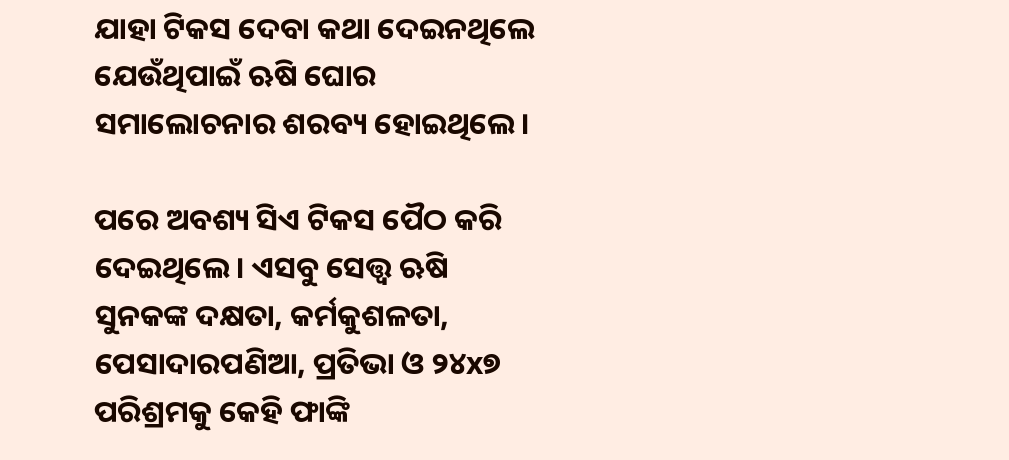ଯାହା ଟିକସ ଦେବା କଥା ଦେଇନଥିଲେ ଯେଉଁଥିପାଇଁ ‌ଋଷି ଘୋର ସମାଲୋଚନାର ଶରବ୍ୟ ହୋଇଥିଲେ।

ପରେ ଅବଶ୍ୟ ସିଏ ଟିକସ ପୈଠ କରି ଦେଇଥିଲେ। ଏସବୁ ସ‌େତ୍ତ୍ବ ଋଷି ସୁନକଙ୍କ ଦକ୍ଷତା, କର୍ମକୁଶଳତା, ପେସାଦାରପଣିଆ, ପ୍ରତିଭା ଓ ୨୪x୭ ପରିଶ୍ରମକୁ କେହି ଫାଙ୍କି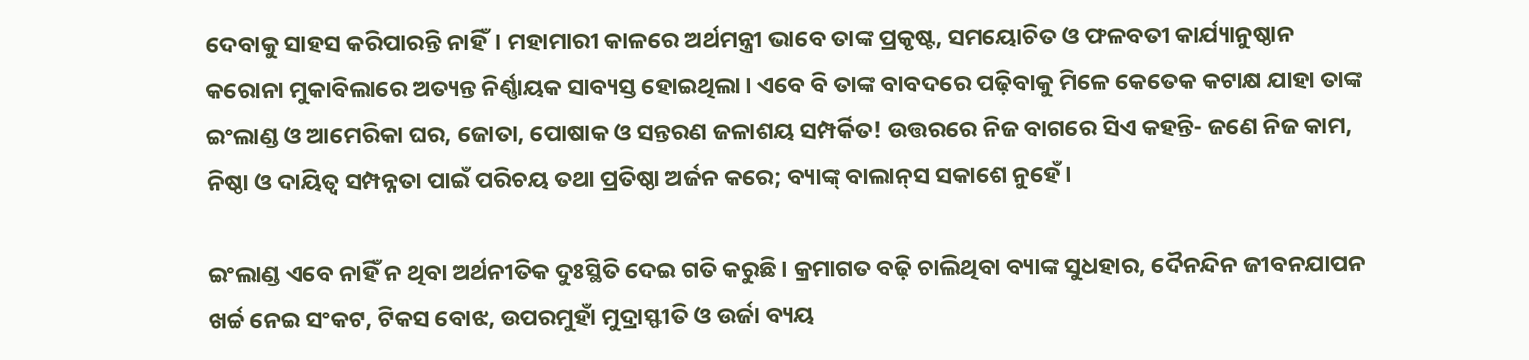ଦେବାକୁ ସାହସ କରିପାରନ୍ତି ନାହିଁ। ମହାମାରୀ କାଳରେ ଅର୍ଥମନ୍ତ୍ରୀ ଭାବେ ତାଙ୍କ ପ୍ରକୃଷ୍ଟ, ସମୟୋଚିତ ଓ ଫଳବତୀ କାର୍ଯ୍ୟାନୁଷ୍ଠାନ କରୋନା ମୁକାବିଲାରେ ଅତ୍ୟନ୍ତ ନିର୍ଣ୍ଣାୟକ ସାବ୍ୟସ୍ତ ହୋଇଥିଲା। ଏବେ ବି ତାଙ୍କ ବାବଦରେ ପଢ଼ିବାକୁ ମିଳେ କେତେକ କଟାକ୍ଷ ଯାହା ତାଙ୍କ ଇଂଲାଣ୍ଡ ଓ ଆମେରିକା ଘର, ଜୋତା, ପୋଷାକ ଓ ସନ୍ତରଣ ଜଳାଶୟ ସମ୍ପର୍କିତ! ଉତ୍ତରରେ ନିଜ ବାଗରେ ସିଏ କହନ୍ତି- ଜଣେ ନିଜ କାମ, ନିଷ୍ଠା ଓ ଦାୟିତ୍ବ ସମ୍ପନ୍ନତା ପାଇଁ ପରିଚୟ ତଥା ପ୍ରତିଷ୍ଠା‌ ଅର୍ଜନ କରେ; ବ୍ୟାଙ୍କ୍‌ ବାଲାନ୍‌ସ ସକାଶେ ନୁହେଁ।

ଇଂଲାଣ୍ଡ ଏବେ ନାହିଁ ନ ଥିବା ଅର୍ଥନୀତିକ ଦୁଃସ୍ଥିତି ଦେଇ ଗତି କରୁଛି। କ୍ରମାଗତ ବଢ଼ି ଚାଲିଥିବା ବ୍ୟାଙ୍କ ସୁଧହାର, ଦୈନନ୍ଦିନ ଜୀବନଯାପନ ଖର୍ଚ୍ଚ ନେଇ ସଂକଟ, ଟିକସ ବୋଝ, ଉପରମୁହାଁ ମୁଦ୍ରାସ୍ଫୀତି ଓ ଉର୍ଜା ବ୍ୟୟ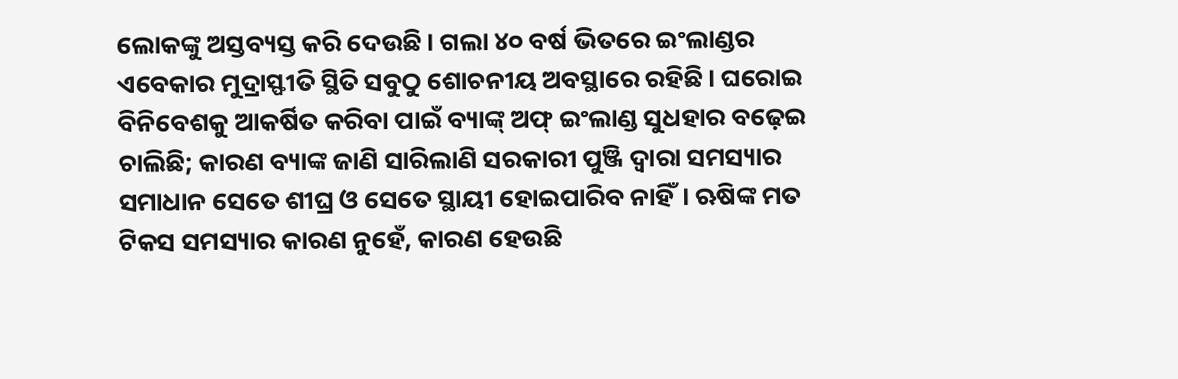ଲୋକଙ୍କୁ ଅସ୍ତବ୍ୟସ୍ତ କରି ଦେଉଛି। ଗଲା ୪୦ ବର୍ଷ ଭିତରେ ଇଂଲାଣ୍ଡର ଏବେକାର ମୁଦ୍ରାସ୍ଫୀତି ସ୍ଥିତି ସବୁଠୁ ଶୋଚନୀୟ ଅବସ୍ଥାରେ ରହିଛି। ଘରୋଇ ବିନିବେଶକୁ ଆକର୍ଷିତ କରିବା ପାଇଁ ବ୍ୟାଙ୍କ୍‌ ଅଫ୍‌ ଇଂଲାଣ୍ଡ ସୁଧହାର ବଢ଼େଇ ଚାଲିଛି; କାରଣ ବ୍ୟାଙ୍କ ଜାଣି ସାରିଲାଣି ‌ସରକାରୀ ପୁଞ୍ଜି ଦ୍ବାରା ସମସ୍ୟାର ସମାଧାନ ସେତେ ଶୀଘ୍ର ଓ ସେତେ ସ୍ଥାୟୀ ହୋଇପାରିବ ନାହିଁ। ଋଷିଙ୍କ ମତ ଟିକସ ସମସ୍ୟାର କାରଣ ନୁହେଁ, କ‌ାରଣ ହେଉଛି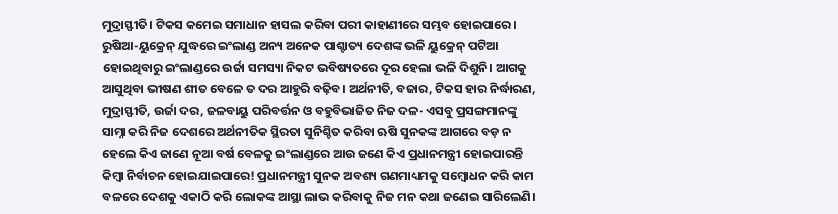ମୁଦ୍ରାସ୍ଫୀତି। ଟିକସ କମେଇ ସମାଧାନ ହାସଲ କରିବା ପରୀ କାହାଣୀରେ ସମ୍ଭବ ହୋଇପାରେ। ରୁଷିଆ-ୟୁକ୍ରେନ୍‌ ଯୁଦ୍ଧରେ ଇଂଲାଣ୍ଡ ଅନ୍ୟ ଅନେକ ପାଶ୍ଚାତ୍ୟ ଦେଶଙ୍କ ଭଳି ୟୁକ୍ରେନ୍‌ ପଟିଆ ହୋଇଥିବାରୁ ଇଂଲାଣ୍ଡରେ ଉର୍ଜା ସମସ୍ୟା ନିକଟ ଭବିଷ୍ୟତରେ ଦୂର ହେଲା ଭଳି ଦିଶୁନି। ଆଗକୁ ଆସୁଥିବା ଭୀଷଣ ଶୀତ ବେଳେ ତ ଦର ଆହୁରି ବଢ଼ିବ। ଅର୍ଥନୀତି, ବଜାର, ଟିକସ ହାର ନିର୍ଦ୍ଧାରଣ, ମୁଦ୍ରାସ୍ଫୀତି, ଉର୍ଜା ଦର, ଜଳବାୟୁ ପରିବର୍ତ୍ତନ ଓ ବହୁବିଭାଜିତ ନିଜ ଦଳ- ଏସବୁ ପ୍ରସଙ୍ଗମାନଙ୍କୁ ସାମ୍ନା କରି ନିଜ ଦେଶରେ ଅର୍ଥନୀତିକ ସ୍ଥିରତା ସୁନିଶ୍ଚିତ କରିବା ଋଷି ସୁନକଙ୍କ ଆଗରେ ବଡ଼ ନ ହେଲେ କିଏ ଜାଣେ ନୂଆ ବର୍ଷ ବେଳକୁ ଇଂଲାଣ୍ଡରେ ଆଉ ଜଣେ କିଏ ପ୍ରଧାନମନ୍ତ୍ରୀ ହୋଇପାରନ୍ତି କିମ୍ବା ନିର୍ବାଚନ ହୋଇଯାଇପାରେ! ପ୍ରଧାନମନ୍ତ୍ରୀ ସୁନକ ଅବଶ୍ୟ ଗଣମାଧ୍ୟମକୁ ସମ୍ବୋଧନ କରି କାମ ବଳରେ ଦେଶକୁ ଏକାଠି କରି ଲୋକଙ୍କ ଆସ୍ଥା ଲାଭ କରିବାକୁ ନିଜ ମନ କଥା ଜଣେଇ ସାରିଲେଣି।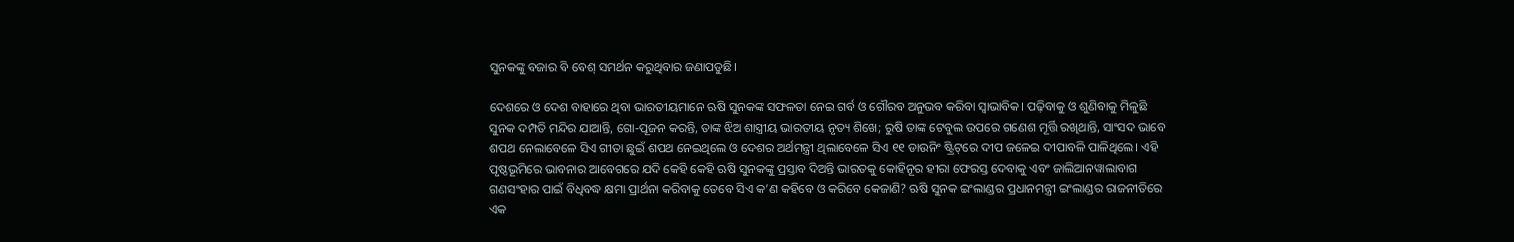ସୁନକଙ୍କୁ ବଜାର ବି ବେଶ୍ ସମର୍ଥନ କରୁଥିବାର ଜଣାପଡୁଛି।

ଦେଶରେ ଓ ଦେଶ ବାହାରେ ଥିବା ଭାରତୀୟମାନେ ଋଷି ସୁନକଙ୍କ ସଫଳତା ନେଇ ଗର୍ବ ଓ ଗୌରବ ଅନୁଭବ କରିବା ସ୍ବାଭାବିକ। ପଢ଼ିବାକୁ ଓ ଶୁଣିବାକୁ ମିଳୁଛି ସୁନକ ଦମ୍ପତି ମନ୍ଦିର ଯାଆନ୍ତି, ଗୋ-ପୂଜନ କରନ୍ତି, ତାଙ୍କ ଝିଅ ଶାସ୍ତ୍ରୀୟ ଭାରତୀୟ ନୃତ୍ୟ ଶିଖେ; ରୁଷି ତାଙ୍କ ଟେବୁଲ ଉପରେ ଗଣେଶ ମୂର୍ତ୍ତି ରଖିଥାନ୍ତି, ସାଂସଦ ଭାବେ ଶପଥ ନେଲାବେଳେ ସିଏ ଗୀତା ଛୁଇଁ ଶପଥ ନେଇଥିଲେ ଓ ଦେଶର ଅର୍ଥମନ୍ତ୍ରୀ ଥିଲାବେଳେ ସିଏ ୧୧ ଡାଉନିଂ ଷ୍ଟ୍ରିଟ୍‌ରେ ଦୀପ ଜଳେଇ ଦୀପାବଳି ପାଳିଥିଲେ। ଏହି ପୃଷ୍ଠଭୂମିରେ ଭାବନାର ଆବେଗରେ ଯଦି କେହି କେହି ଋଷି ସୁନକଙ୍କୁ ପ୍ରସ୍ତାବ ଦିଅନ୍ତି ଭାରତକୁ କୋହିନୂର ହୀରା ଫେରସ୍ତ ଦେବାକୁ ଏବଂ ଜାଲିଆନୱାଲାବାଗ ଗଣସଂହାର ପାଇଁ ବିଧିବଦ୍ଧ କ୍ଷମା ପ୍ରାର୍ଥନା କରିବାକୁ ତେବେ ସିଏ କ’ଣ କହିବେ ଓ କରିବେ କେଜାଣି? ଋଷି ସୁନକ ଇଂଲାଣ୍ଡର ପ୍ରଧାନମନ୍ତ୍ରୀ ଇଂଲାଣ୍ଡର ରାଜନୀତିରେ ଏକ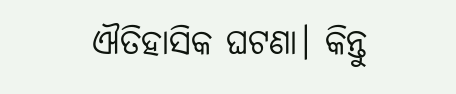ଐତିହାସିକ ଘଟଣା। କିନ୍ତୁ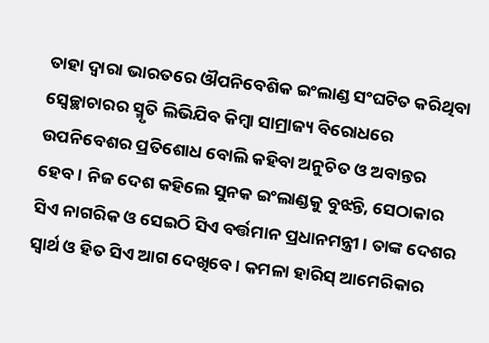ତାହା ଦ୍ବାରା ଭାରତରେ ଔପନିବେଶିକ ଇଂଲାଣ୍ଡ ସଂଘଟିତ କରିଥିବା ସ୍ବେଚ୍ଛାଚାରର ସ୍ମୃତି ଲିଭିଯିବ କିମ୍ବା ସାମ୍ରାଜ୍ୟ ବିରୋଧରେ ଉପନିବେଶର ପ୍ରତିଶୋଧ ବୋଲି କହିବା ଅନୁଚିତ ଓ ଅବାନ୍ତର ହେବ। ନିଜ ଦେଶ କହିଲେ ସୁନକ ଇଂଲାଣ୍ଡକୁ ବୁଝନ୍ତି, ସେଠାକାର ସିଏ ନାଗରିକ ଓ ସେଇଠି ସିଏ ବର୍ତ୍ତମାନ ପ୍ରଧାନମନ୍ତ୍ରୀ। ତାଙ୍କ ଦେଶର ସ୍ବାର୍ଥ ଓ ହିତ ସିଏ ଆଗ ଦେଖିବେ। କମଳା ହାରିସ୍‌ ଆମେରିକାର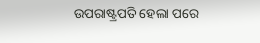ଉପରାଷ୍ଟ୍ରପତି ହେଲା ପରେ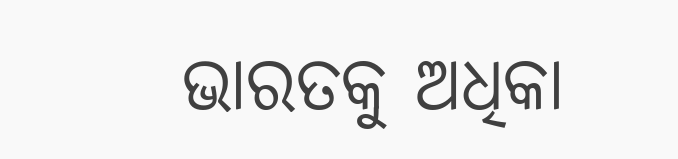ଭାରତକୁ ଅଧିକା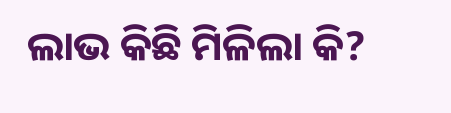ଲାଭ କିଛି ମିଳିଲା କି?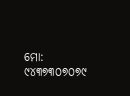ମୋ: ୯୪୩୭୩୦୭୦୭୯